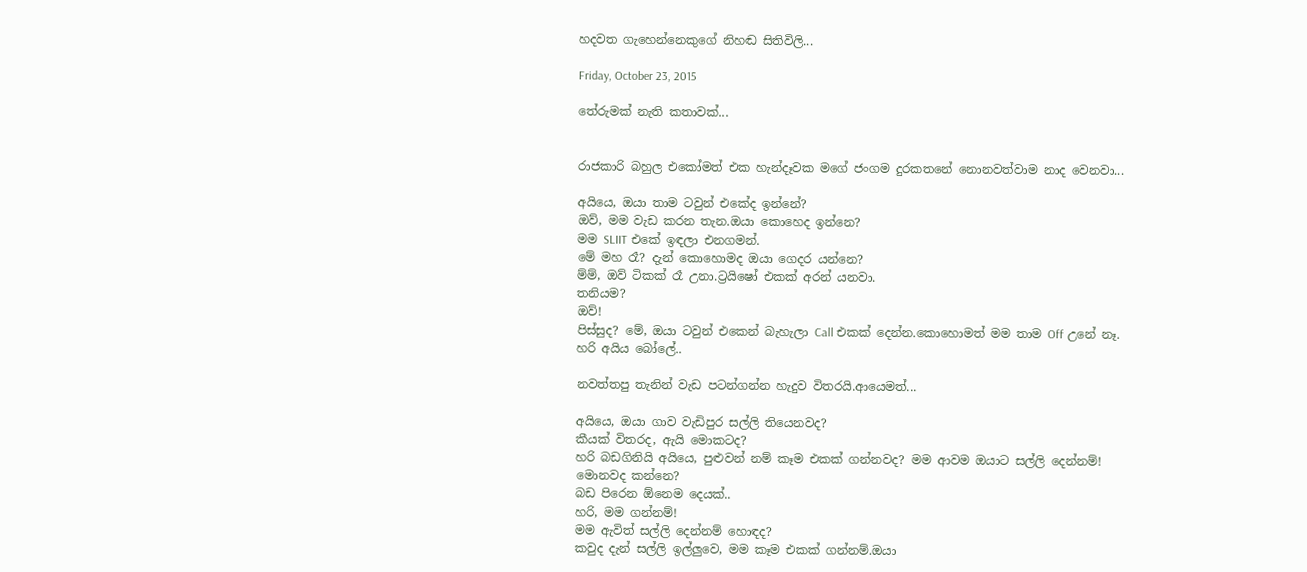හදවත ගැහෙන්නෙකුගේ නිහඬ සිතිවිලි...

Friday, October 23, 2015

තේරුමක් නැති කතාවක්...


රාජකාරි බහුල එකෝමත් එක හැන්දෑවක මගේ ජංගම දුරකතනේ නොනවත්වාම නාද වෙනවා...

අයියෙ, ඔයා තාම ටවුන් එකේද ඉන්නේ?
ඔව්, මම වැඩ කරන තැන.ඔයා කොහෙද ඉන්නෙ?
මම SLIIT එකේ ඉඳලා එනගමන්.
මේ මහ රෑ? දැන් කොහොමද ඔයා ගෙදර යන්නෙ?
ම්ම්, ඔව් ටිකක් රෑ උනා.ට්‍රයිෂෝ එකක් අරන් යනවා.
තනියම?
ඔව්!
පිස්සුද? මේ, ඔයා ටවුන් එකෙන් බැහැලා Call එකක් දෙන්න.කොහොමත් මම තාම Off උනේ නෑ.
හරි අයිය බෝලේ..

නවත්තපු තැනින් වැඩ පටන්ගන්න හැදුව විතරයි.ආයෙමත්...

අයියෙ, ඔයා ගාව වැඩිපුර සල්ලි තියෙනවද?
කීයක් විතරද, ඇයි මොකටද?
හරි බඩගිනියි අයියෙ, පුළුවන් නම් කෑම එකක් ගන්නවද? මම ආවම ඔයාට සල්ලි දෙන්නම්!
මොනවද කන්නෙ?
බඩ පිරෙන ඕනෙම දෙයක්..
හරි, මම ගන්නම්!
මම ඇවිත් සල්ලි දෙන්නම් හොඳද?
කවුද දැන් සල්ලි ඉල්ලුවෙ, මම කෑම එකක් ගන්නම්.ඔයා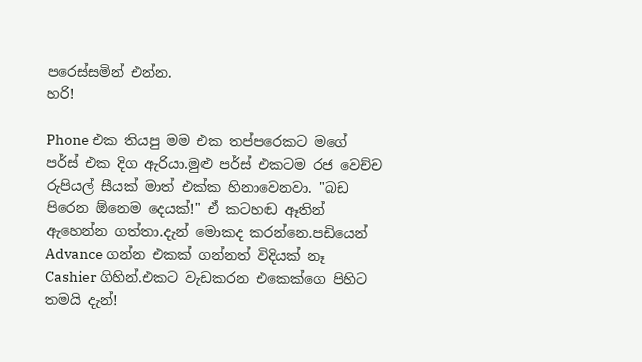පරෙස්සමින් එන්න.
හරි!

Phone එක තියපු මම එක තප්පරෙකට මගේ පර්ස් එක දිග ඇරියා.මුළු පර්ස් එකටම රජ වෙච්ච රුපියල් සීයක් මාත් එක්ක හිනාවෙනවා. "බඩ පිරෙන ඕනෙම දෙයක්!" ඒ කටහඬ ඈතින් ඇහෙන්න ගත්තා.දැන් මොකද කරන්නෙ.පඩියෙන් Advance ගන්න එකක් ගන්නත් විදියක් නෑ Cashier ගිහින්.එකට වැඩකරන එකෙක්ගෙ පිහිට තමයි දැන්!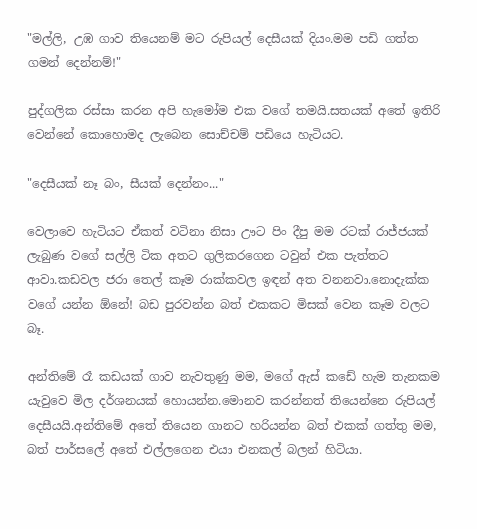"මල්ලි, උඹ ගාව තියෙනම් මට රුපියල් දෙසීයක් දියං.මම පඩි ගත්ත ගමන් දෙන්නම්!"

පුද්ගලික රස්සා කරන අපි හැමෝම එක වගේ තමයි.සතයක් අතේ ඉතිරි වෙන්නේ කොහොමද ලැබෙන සොච්චම් පඩියෙ හැටියට.

"දෙසීයක් නෑ බං, සීයක් දෙන්නං..."

වෙලාවෙ හැටියට ඒකත් වටිනා නිසා ඌට පිං දීපු මම රටක් රාජ්ජයක් ලැබුණ වගේ සල්ලි ටික අතට ගුලිකරගෙන ටවුන් එක පැත්තට ආවා.කඩවල ජරා තෙල් කෑම රාක්කවල ඉඳන් අත වනනවා.නොදැක්ක වගේ යන්න ඕනේ! බඩ පුරවන්න බත් එකකට මිසක් වෙන කෑම වලට බෑ.

අන්තිමේ රෑ කඩයක් ගාව නැවතුණු මම, මගේ ඇස් කඩේ හැම තැනකම යැවුවෙ මිල දර්ශනයක් හොයන්න.මොනව කරන්නත් තියෙන්නෙ රුපියල් දෙසීයයි.අන්තිමේ අතේ තියෙන ගානට හරියන්න බත් එකක් ගත්තු මම, බත් පාර්සලේ අතේ එල්ලගෙන එයා එනකල් බලන් හිටියා.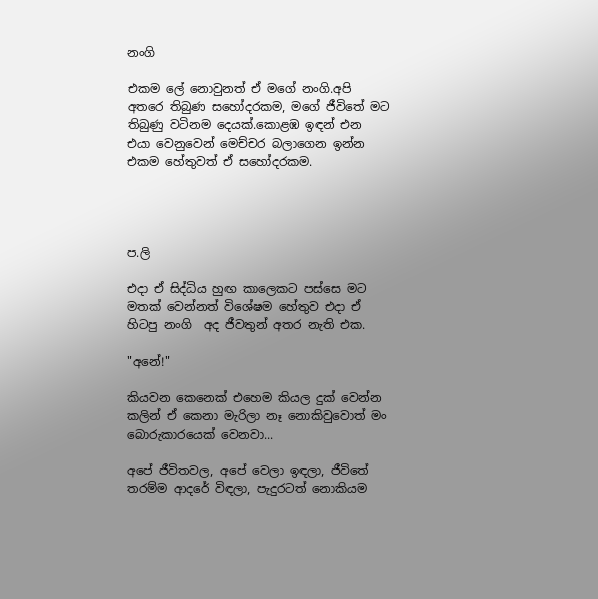නංගි

එකම ලේ නොවුනත් ඒ මගේ නංගි.අපි අතරෙ තිබුණ සහෝදරකම, මගේ ජීවිතේ මට තිබුණු වටිනම දෙයක්.කොළඹ ඉඳන් එන එයා වෙනුවෙන් මෙච්චර බලාගෙන ඉන්න එකම හේතුවත් ඒ සහෝදරකම.




ප.ලි

එදා ඒ සිද්ධිය හුඟ කාලෙකට පස්සෙ මට මතක් වෙන්නත් විශේෂම හේතුව එදා ඒ හිටපු නංගි  අද ජීවතුන් අතර නැති එක.

"අනේ!"

කියවන කෙනෙක් එහෙම කියල දුක් වෙන්න කලින් ඒ කෙනා මැරිලා නෑ නොකිවුවොත් මං බොරුකාරයෙක් වෙනවා...

අපේ ජීවිතවල, අපේ වෙලා ඉඳලා, ජීවිතේ තරම්ම ආදරේ විඳලා, පැදුරටත් නොකියම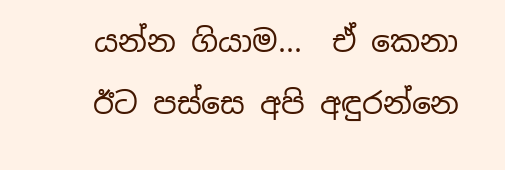යන්න ගියාම...  ඒ කෙනා ඊට පස්සෙ අපි අඳුරන්නෙ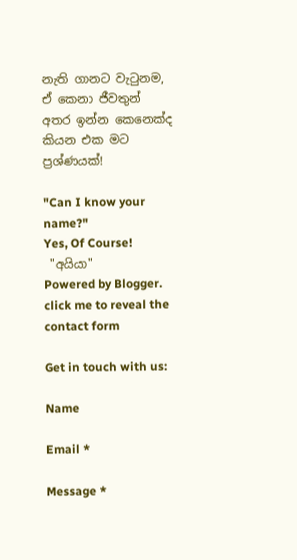නැති ගානට වැටුනම, ඒ කෙනා ජීවතුන් අතර ඉන්න කෙනෙක්ද කියන එක මට ප්‍රශ්ණයක්!

"Can I know your name?"
Yes, Of Course!
 "අයියා"
Powered by Blogger.
click me to reveal the contact form

Get in touch with us:

Name

Email *

Message *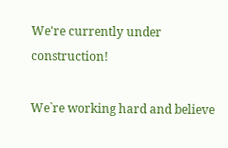We're currently under construction!

We`re working hard and believe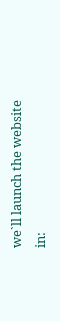we`ll launch the website in: